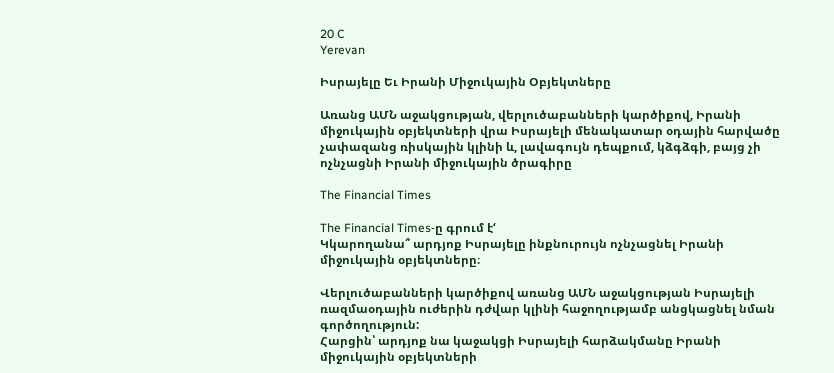20 C
Yerevan

Իսրայելը Եւ Իրանի Միջուկային Օբյեկտները

Առանց ԱՄՆ աջակցության, վերլուծաբանների կարծիքով, Իրանի միջուկային օբյեկտների վրա Իսրայելի մենակատար օդային հարվածը չափազանց ռիսկային կլինի և, լավագույն դեպքում, կձգձգի, բայց չի ոչնչացնի Իրանի միջուկային ծրագիրը

The Financial Times

The Financial Times‑ը գրում է‘
Կկարողանա՞ արդյոք Իսրայելը ինքնուրույն ոչնչացնել Իրանի միջուկային օբյեկտները։

Վերլուծաբանների կարծիքով առանց ԱՄՆ աջակցության Իսրայելի ռազմաօդային ուժերին դժվար կլինի հաջողությամբ անցկացնել նման գործողություն:
Հարցին՝ արդյոք նա կաջակցի Իսրայելի հարձակմանը Իրանի միջուկային օբյեկտների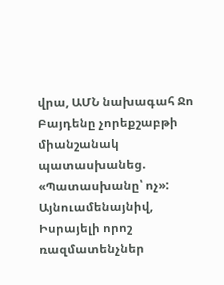վրա, ԱՄՆ նախագահ Ջո Բայդենը չորեքշաբթի միանշանակ պատասխանեց. «Պատասխանը՝ ոչ»:
Այնուամենայնիվ, Իսրայելի որոշ ռազմատենչներ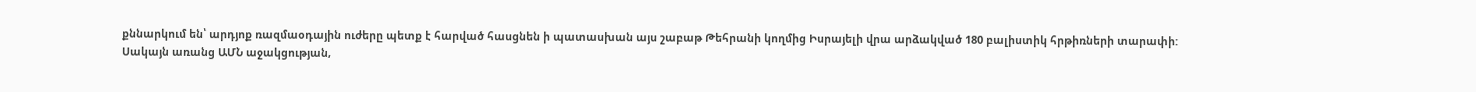քննարկում են՝ արդյոք ռազմաօդային ուժերը պետք է հարված հասցնեն ի պատասխան այս շաբաթ Թեհրանի կողմից Իսրայելի վրա արձակված 180 բալիստիկ հրթիռների տարափի:
Սակայն առանց ԱՄՆ աջակցության,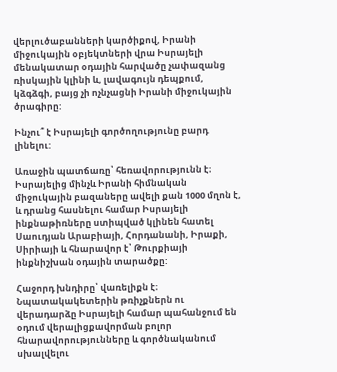վերլուծաբանների կարծիքով, Իրանի միջուկային օբյեկտների վրա Իսրայելի մենակատար օդային հարվածը չափազանց ռիսկային կլինի և, լավագույն դեպքում, կձգձգի, բայց չի ոչնչացնի Իրանի միջուկային ծրագիրը:

Ինչու՞ է Իսրայելի գործողությունը բարդ լինելու:

Առաջին պատճառը՝ հեռավորությունն է։ Իսրայելից մինչև Իրանի հիմնական միջուկային բազաները ավելի քան 1000 մղոն է, և դրանց հասնելու համար Իսրայելի ինքնաթիռները ստիպված կլինեն հատել Սաուդյան Արաբիայի, Հորդանանի, Իրաքի, Սիրիայի և հնարավոր է՝ Թուրքիայի ինքնիշխան օդային տարածքը:

Հաջորդ խնդիրը՝ վառելիքն է։ Նպատակակետերին թռիչքներն ու վերադարձը Իսրայելի համար պահանջում են օդում վերալիցքավորման բոլոր հնարավորությունները և գործնականում սխալվելու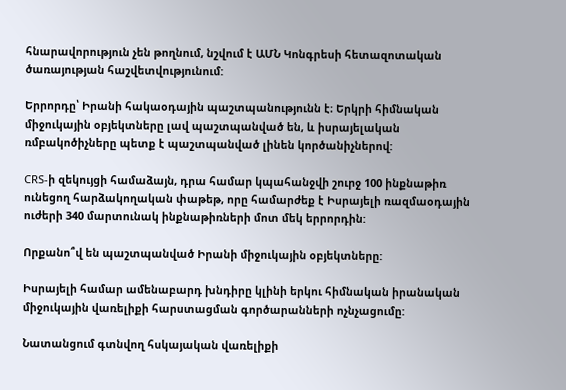հնարավորություն չեն թողնում, նշվում է ԱՄՆ Կոնգրեսի հետազոտական ծառայության հաշվետվությունում:

Երրորդը՝ Իրանի հակաօդային պաշտպանությունն է։ Երկրի հիմնական միջուկային օբյեկտները լավ պաշտպանված են, և իսրայելական ռմբակոծիչները պետք է պաշտպանված լինեն կործանիչներով:

CRS‑ի զեկույցի համաձայն, դրա համար կպահանջվի շուրջ 100 ինքնաթիռ ունեցող հարձակողական փաթեթ, որը համարժեք է Իսրայելի ռազմաօդային ուժերի 340 մարտունակ ինքնաթիռների մոտ մեկ երրորդին:

Որքանո՞վ են պաշտպանված Իրանի միջուկային օբյեկտները:

Իսրայելի համար ամենաբարդ խնդիրը կլինի երկու հիմնական իրանական միջուկային վառելիքի հարստացման գործարանների ոչնչացումը:

Նատանցում գտնվող հսկայական վառելիքի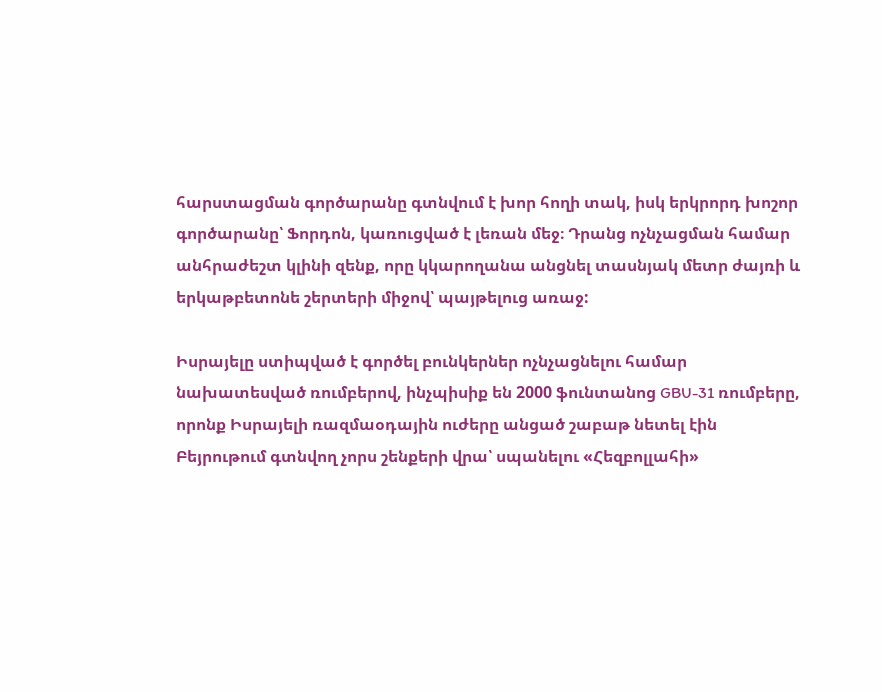հարստացման գործարանը գտնվում է խոր հողի տակ, իսկ երկրորդ խոշոր գործարանը՝ Ֆորդոն, կառուցված է լեռան մեջ։ Դրանց ոչնչացման համար անհրաժեշտ կլինի զենք, որը կկարողանա անցնել տասնյակ մետր ժայռի և երկաթբետոնե շերտերի միջով՝ պայթելուց առաջ:

Իսրայելը ստիպված է գործել բունկերներ ոչնչացնելու համար նախատեսված ռումբերով, ինչպիսիք են 2000 ֆունտանոց GBU-31 ռումբերը, որոնք Իսրայելի ռազմաօդային ուժերը անցած շաբաթ նետել էին Բեյրութում գտնվող չորս շենքերի վրա՝ սպանելու «Հեզբոլլահի»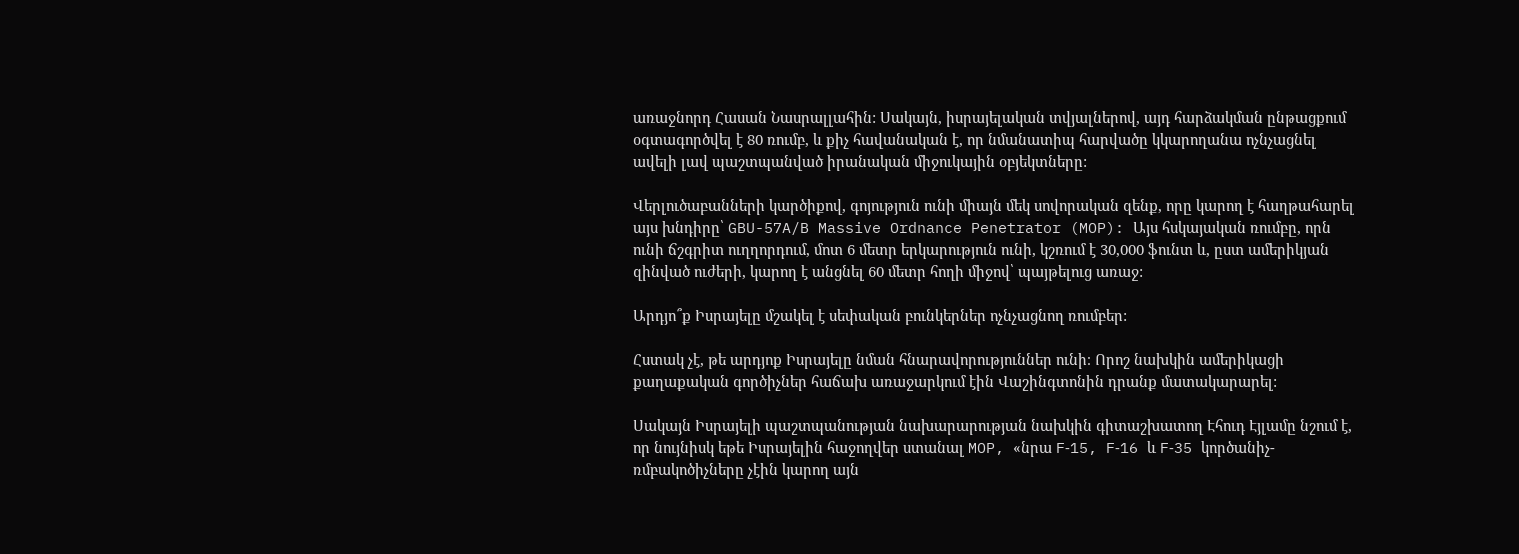առաջնորդ Հասան Նասրալլահին: Սակայն, իսրայելական տվյալներով, այդ հարձակման ընթացքում օգտագործվել է 80 ռումբ, և քիչ հավանական է, որ նմանատիպ հարվածը կկարողանա ոչնչացնել ավելի լավ պաշտպանված իրանական միջուկային օբյեկտները:

Վերլուծաբանների կարծիքով, գոյություն ունի միայն մեկ սովորական զենք, որը կարող է հաղթահարել այս խնդիրը՝ GBU-57A/B Massive Ordnance Penetrator (MOP): Այս հսկայական ռումբը, որն ունի ճշգրիտ ուղղորդում, մոտ 6 մետր երկարություն ունի, կշռում է 30,000 ֆունտ և, ըստ ամերիկյան զինված ուժերի, կարող է անցնել 60 մետր հողի միջով՝ պայթելուց առաջ:

Արդյո՞ք Իսրայելը մշակել է սեփական բունկերներ ոչնչացնող ռումբեր:

Հստակ չէ, թե արդյոք Իսրայելը նման հնարավորություններ ունի։ Որոշ նախկին ամերիկացի քաղաքական գործիչներ հաճախ առաջարկում էին Վաշինգտոնին դրանք մատակարարել:

Սակայն Իսրայելի պաշտպանության նախարարության նախկին գիտաշխատող Էհուդ Էյլամը նշում է, որ նույնիսկ եթե Իսրայելին հաջողվեր ստանալ MOP, «նրա F‑15, F‑16 և F‑35 կործանիչ-ռմբակոծիչները չէին կարող այն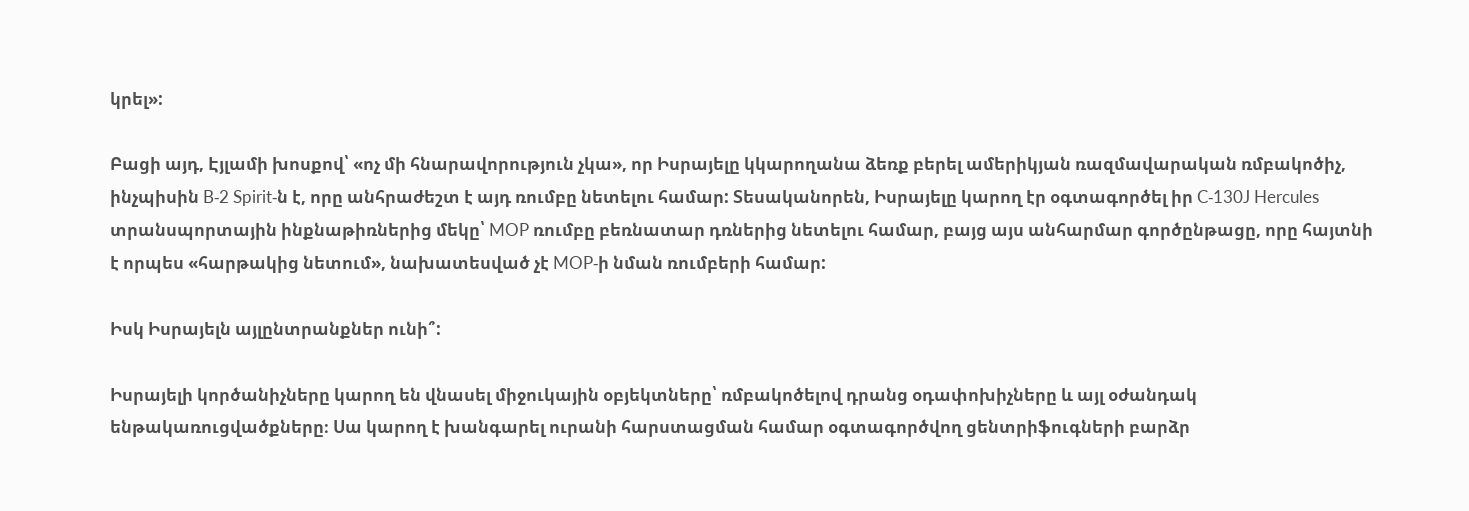կրել»:

Բացի այդ, Էյլամի խոսքով՝ «ոչ մի հնարավորություն չկա», որ Իսրայելը կկարողանա ձեռք բերել ամերիկյան ռազմավարական ռմբակոծիչ, ինչպիսին B‑2 Spirit‑ն է, որը անհրաժեշտ է այդ ռումբը նետելու համար: Տեսականորեն, Իսրայելը կարող էր օգտագործել իր C‑130J Hercules տրանսպորտային ինքնաթիռներից մեկը՝ MOP ռումբը բեռնատար դռներից նետելու համար, բայց այս անհարմար գործընթացը, որը հայտնի է որպես «հարթակից նետում», նախատեսված չէ MOP‑ի նման ռումբերի համար:

Իսկ Իսրայելն այլընտրանքներ ունի՞:

Իսրայելի կործանիչները կարող են վնասել միջուկային օբյեկտները՝ ռմբակոծելով դրանց օդափոխիչները և այլ օժանդակ ենթակառուցվածքները։ Սա կարող է խանգարել ուրանի հարստացման համար օգտագործվող ցենտրիֆուգների բարձր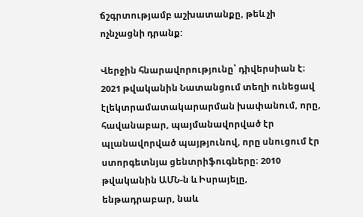ճշգրտությամբ աշխատանքը, թեև չի ոչնչացնի դրանք:

Վերջին հնարավորությունը՝ դիվերսիան է։ 2021 թվականին Նատանցում տեղի ունեցավ էլեկտրամատակարարման խափանում, որը, հավանաբար, պայմանավորված էր պլանավորված պայթյունով, որը սնուցում էր ստորգետնյա ցենտրիֆուգները։ 2010 թվականին ԱՄՆ‑ն և Իսրայելը, ենթադրաբար, նաև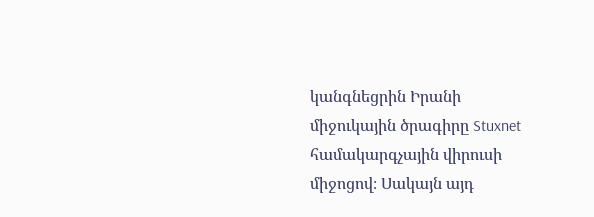կանգնեցրին Իրանի միջուկային ծրագիրը Stuxnet համակարգչային վիրուսի միջոցով։ Սակայն այդ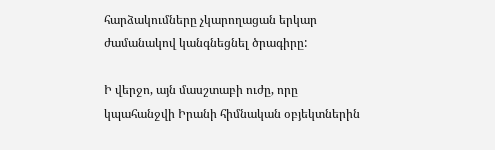հարձակումները չկարողացան երկար ժամանակով կանգնեցնել ծրագիրը:

Ի վերջո, այն մասշտաբի ուժը, որը կպահանջվի Իրանի հիմնական օբյեկտներին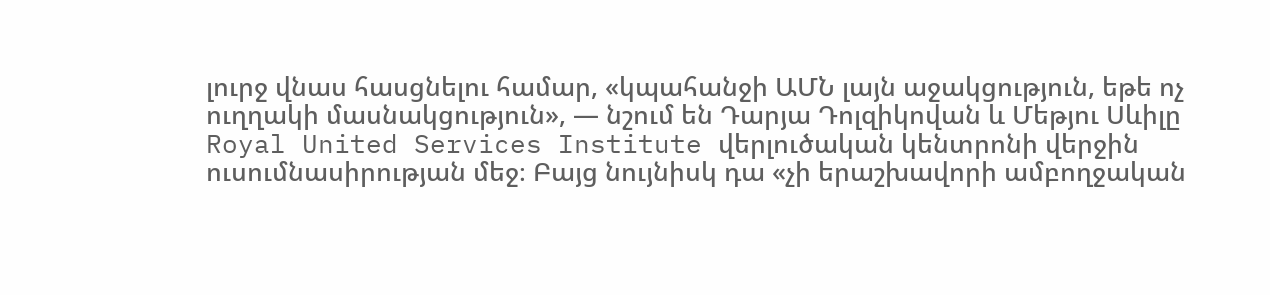լուրջ վնաս հասցնելու համար, «կպահանջի ԱՄՆ լայն աջակցություն, եթե ոչ ուղղակի մասնակցություն», — նշում են Դարյա Դոլզիկովան և Մեթյու Սևիլը Royal United Services Institute վերլուծական կենտրոնի վերջին ուսումնասիրության մեջ։ Բայց նույնիսկ դա «չի երաշխավորի ամբողջական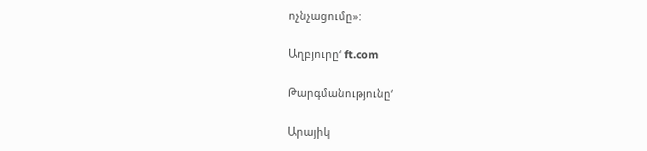ոչնչացումը»:

Աղբյուրը‘ ft.com

Թարգմանությունը‘

Արայիկ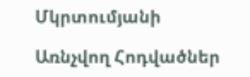Մկրտումյանի

Առնչվող Հոդվածներ